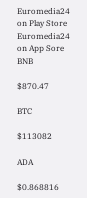Euromedia24 on Play Store Euromedia24 on App Sore
BNB

$870.47

BTC

$113082

ADA

$0.868816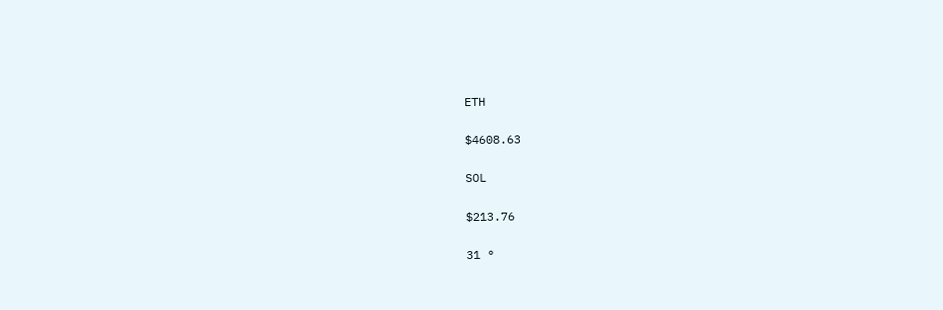ETH

$4608.63

SOL

$213.76

31 °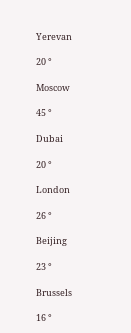Yerevan

20 °

Moscow

45 °

Dubai

20 °

London

26 °

Beijing

23 °

Brussels

16 °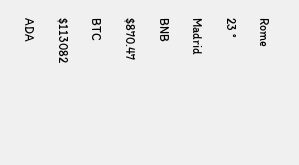Rome

23 °

Madrid

BNB

$870.47

BTC

$113082

ADA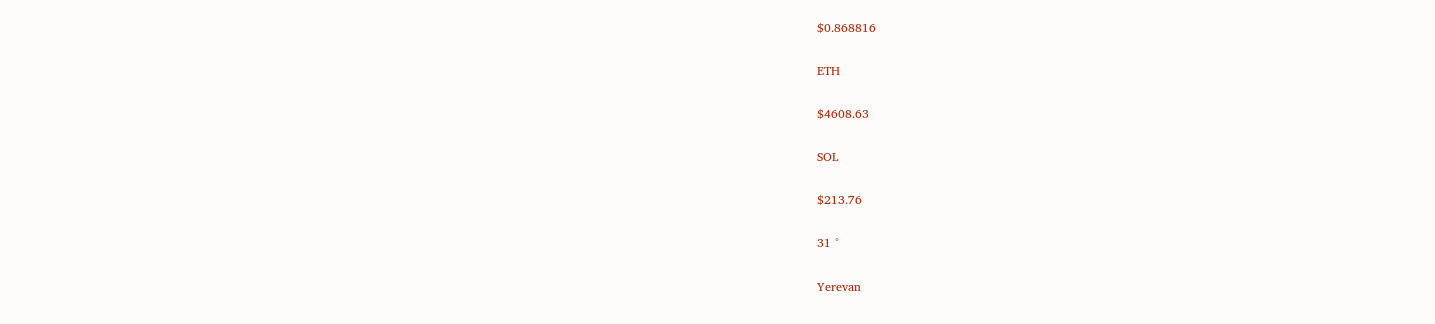$0.868816

ETH

$4608.63

SOL

$213.76

31 °

Yerevan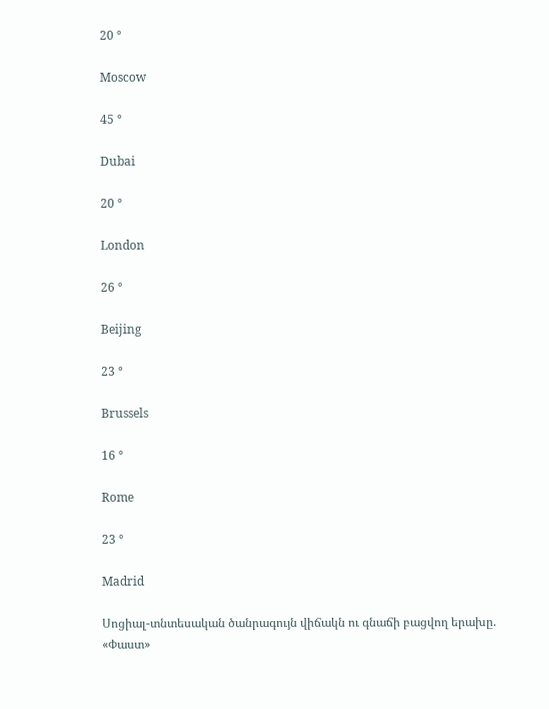20 °

Moscow

45 °

Dubai

20 °

London

26 °

Beijing

23 °

Brussels

16 °

Rome

23 °

Madrid

Սոցիալ-տնտեսական ծանրագույն վիճակն ու գնաճի բացվող երախը. «Փաստ»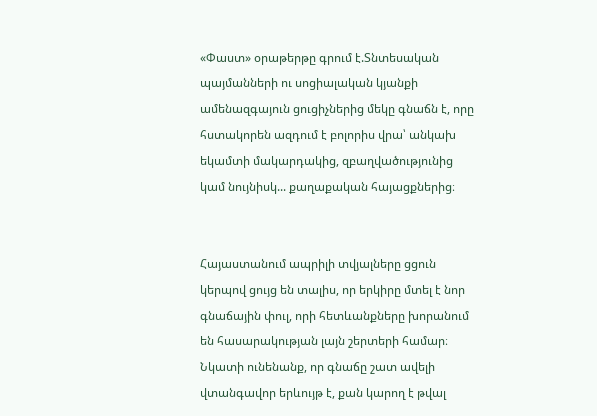«Փաստ» օրաթերթը գրում է.Տնտեսական պայմանների ու սոցիալական կյանքի ամենազգայուն ցուցիչներից մեկը գնաճն է, որը հստակորեն ազդում է բոլորիս վրա՝ անկախ եկամտի մակարդակից, զբաղվածությունից կամ նույնիսկ... քաղաքական հայացքներից։


Հայաստանում ապրիլի տվյալները ցցուն կերպով ցույց են տալիս, որ երկիրը մտել է նոր գնաճային փուլ, որի հետևանքները խորանում են հասարակության լայն շերտերի համար։ Նկատի ունենանք, որ գնաճը շատ ավելի վտանգավոր երևույթ է, քան կարող է թվալ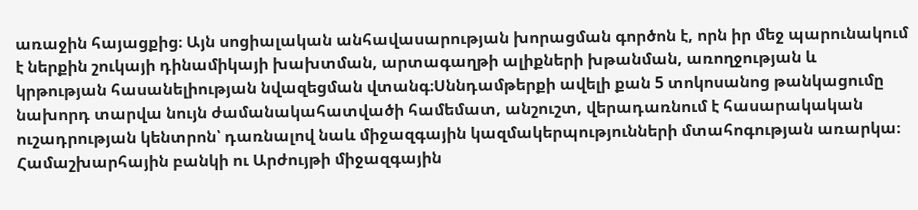առաջին հայացքից։ Այն սոցիալական անհավասարության խորացման գործոն է, որն իր մեջ պարունակում է ներքին շուկայի դինամիկայի խախտման, արտագաղթի ալիքների խթանման, առողջության և կրթության հասանելիության նվազեցման վտանգ։Սննդամթերքի ավելի քան 5 տոկոսանոց թանկացումը նախորդ տարվա նույն ժամանակահատվածի համեմատ, անշուշտ, վերադառնում է հասարակական ուշադրության կենտրոն՝ դառնալով նաև միջազգային կազմակերպությունների մտահոգության առարկա։ Համաշխարհային բանկի ու Արժույթի միջազգային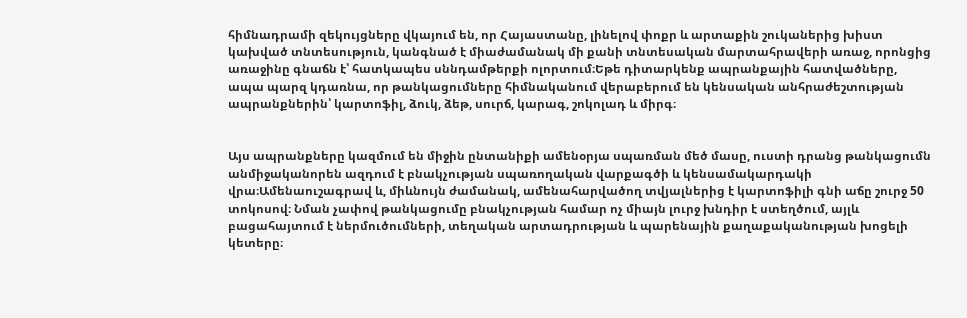հիմնադրամի զեկույցները վկայում են, որ Հայաստանը, լինելով փոքր և արտաքին շուկաներից խիստ կախված տնտեսություն, կանգնած է միաժամանակ մի քանի տնտեսական մարտահրավերի առաջ, որոնցից առաջինը գնաճն է՝ հատկապես սննդամթերքի ոլորտում։Եթե դիտարկենք ապրանքային հատվածները, ապա պարզ կդառնա, որ թանկացումները հիմնականում վերաբերում են կենսական անհրաժեշտության ապրանքներին՝ կարտոֆիլ, ձուկ, ձեթ, սուրճ, կարագ, շոկոլադ և միրգ։


Այս ապրանքները կազմում են միջին ընտանիքի ամենօրյա սպառման մեծ մասը, ուստի դրանց թանկացումն անմիջականորեն ազդում է բնակչության սպառողական վարքագծի և կենսամակարդակի վրա։Ամենաուշագրավ և, միևնույն ժամանակ, ամենահարվածող տվյալներից է կարտոֆիլի գնի աճը շուրջ 50 տոկոսով։ Նման չափով թանկացումը բնակչության համար ոչ միայն լուրջ խնդիր է ստեղծում, այլև բացահայտում է ներմուծումների, տեղական արտադրության և պարենային քաղաքականության խոցելի կետերը։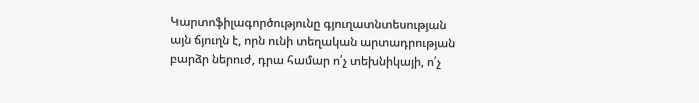Կարտոֆիլագործությունը գյուղատնտեսության այն ճյուղն է, որն ունի տեղական արտադրության բարձր ներուժ, դրա համար ո՛չ տեխնիկայի, ո՛չ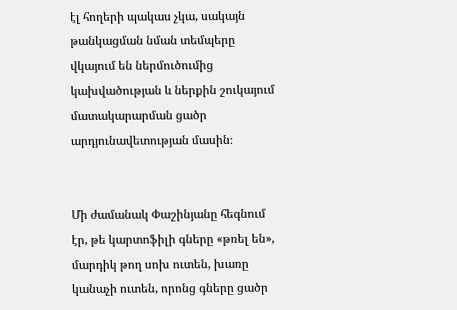էլ հողերի պակաս չկա, սակայն թանկացման նման տեմպերը վկայում են ներմուծումից կախվածության և ներքին շուկայում մատակարարման ցածր արդյունավետության մասին։


Մի ժամանակ Փաշինյանը հեգնում էր, թե կարտոֆիլի գները «թռել են», մարդիկ թող սոխ ուտեն, խառը կանաչի ուտեն, որոնց գները ցածր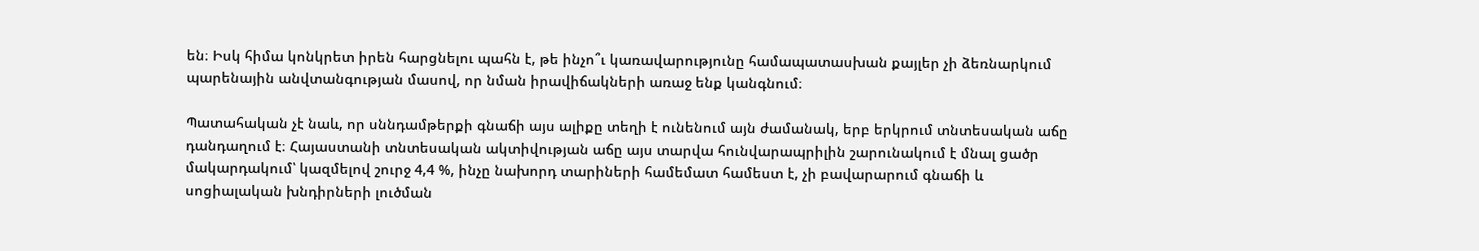են։ Իսկ հիմա կոնկրետ իրեն հարցնելու պահն է, թե ինչո՞ւ կառավարությունը համապատասխան քայլեր չի ձեռնարկում պարենային անվտանգության մասով, որ նման իրավիճակների առաջ ենք կանգնում։

Պատահական չէ նաև, որ սննդամթերքի գնաճի այս ալիքը տեղի է ունենում այն ժամանակ, երբ երկրում տնտեսական աճը դանդաղում է։ Հայաստանի տնտեսական ակտիվության աճը այս տարվա հունվարապրիլին շարունակում է մնալ ցածր մակարդակում՝ կազմելով շուրջ 4,4 %, ինչը նախորդ տարիների համեմատ համեստ է, չի բավարարում գնաճի և սոցիալական խնդիրների լուծման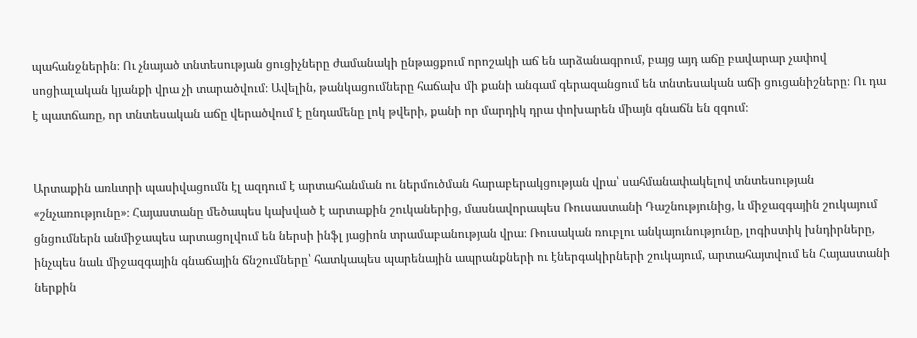պահանջներին։ Ու չնայած տնտեսության ցուցիչները ժամանակի ընթացքում որոշակի աճ են արձանագրում, բայց այդ աճը բավարար չափով սոցիալական կյանքի վրա չի տարածվում։ Ավելին, թանկացումները հաճախ մի քանի անգամ գերազանցում են տնտեսական աճի ցուցանիշները։ Ու դա է պատճառը, որ տնտեսական աճը վերածվում է ընդամենը լոկ թվերի, քանի որ մարդիկ դրա փոխարեն միայն գնաճն են զգում։


Արտաքին առևտրի պասիվացումն էլ ազդում է արտահանման ու ներմուծման հարաբերակցության վրա՝ սահմանափակելով տնտեսության «շնչառությունը»։ Հայաստանը մեծապես կախված է արտաքին շուկաներից, մասնավորապես Ռուսաստանի Դաշնությունից, և միջազգային շուկայում ցնցումներն անմիջապես արտացոլվում են ներսի ինֆլ յացիոն տրամաբանության վրա։ Ռուսական ռուբլու անկայունությունը, լոգիստիկ խնդիրները, ինչպես նաև միջազգային գնաճային ճնշումները՝ հատկապես պարենային ապրանքների ու էներգակիրների շուկայում, արտահայտվում են Հայաստանի ներքին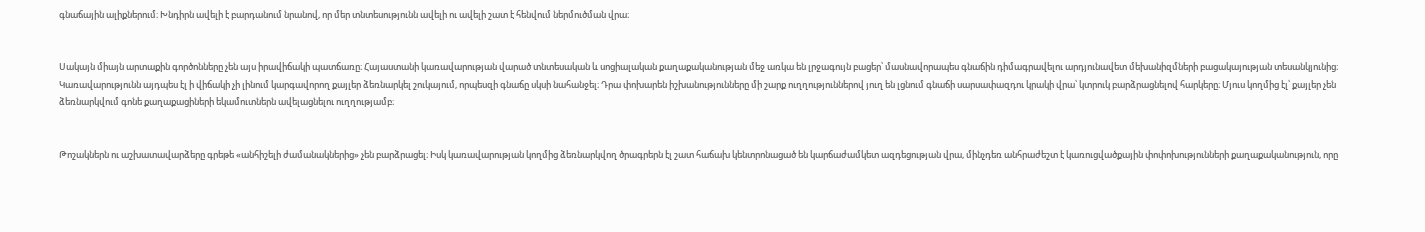գնաճային ալիքներում։ Խնդիրն ավելի է բարդանում նրանով, որ մեր տնտեսությունն ավելի ու ավելի շատ է հենվում ներմուծման վրա։


Սակայն միայն արտաքին գործոնները չեն այս իրավիճակի պատճառը։ Հայաստանի կառավարության վարած տնտեսական և սոցիալական քաղաքականության մեջ առկա են լրջագույն բացեր՝ մասնավորապես գնաճին դիմագրավելու արդյունավետ մեխանիզմների բացակայության տեսանկյունից։ Կառավարությունն այդպես էլ ի վիճակի չի լինում կարգավորող քայլեր ձեռնարկել շուկայում, որպեսզի գնաճը սկսի նահանջել։ Դրա փոխարեն իշխանությունները մի շարք ուղղություններով յուղ են լցնում գնաճի սարսափազդու կրակի վրա՝ կտրուկ բարձրացնելով հարկերը։ Մյուս կողմից էլ՝ քայլեր չեն ձեռնարկվում գոնե քաղաքացիների եկամուտներն ավելացնելու ուղղությամբ։


Թոշակներն ու աշխատավարձերը գրեթե «անհիշելի ժամանակներից» չեն բարձրացել։ Իսկ կառավարության կողմից ձեռնարկվող ծրագրերն էլ շատ հաճախ կենտրոնացած են կարճաժամկետ ազդեցության վրա, մինչդեռ անհրաժեշտ է կառուցվածքային փոփոխությունների քաղաքականություն, որը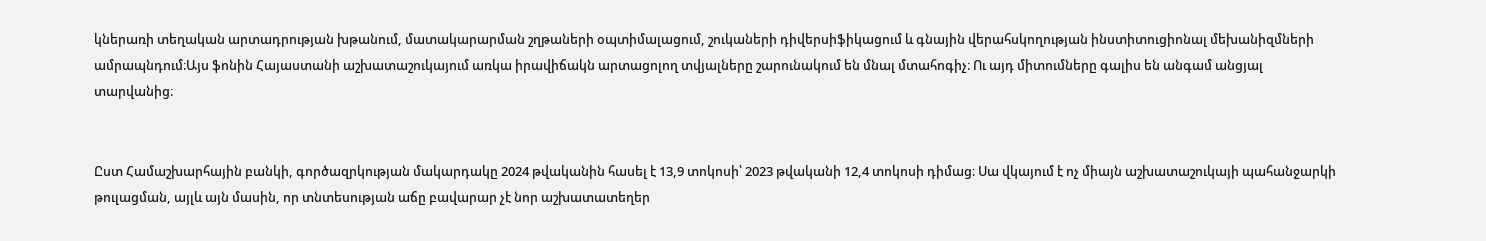կներառի տեղական արտադրության խթանում, մատակարարման շղթաների օպտիմալացում, շուկաների դիվերսիֆիկացում և գնային վերահսկողության ինստիտուցիոնալ մեխանիզմների ամրապնդում։Այս ֆոնին Հայաստանի աշխատաշուկայում առկա իրավիճակն արտացոլող տվյալները շարունակում են մնալ մտահոգիչ։ Ու այդ միտումները գալիս են անգամ անցյալ տարվանից։


Ըստ Համաշխարհային բանկի, գործազրկության մակարդակը 2024 թվականին հասել է 13,9 տոկոսի՝ 2023 թվականի 12,4 տոկոսի դիմաց։ Սա վկայում է ոչ միայն աշխատաշուկայի պահանջարկի թուլացման, այլև այն մասին, որ տնտեսության աճը բավարար չէ նոր աշխատատեղեր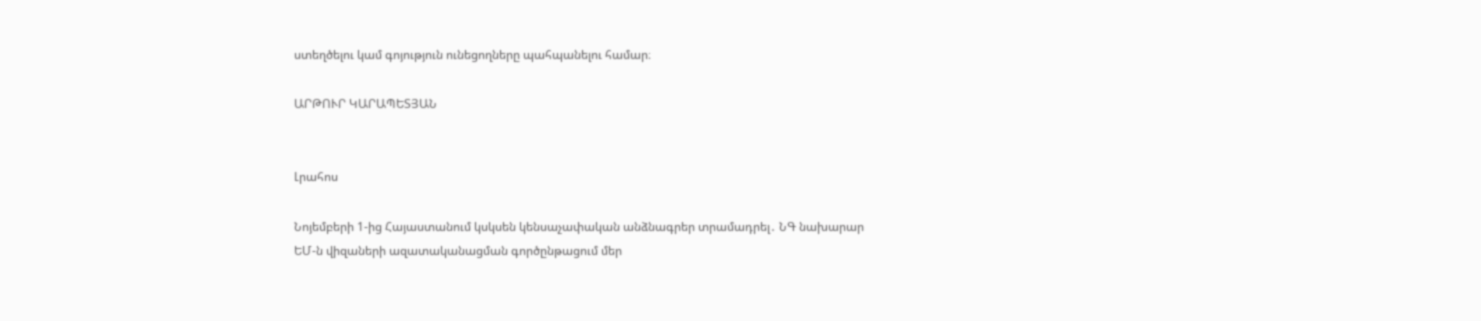ստեղծելու կամ գոյություն ունեցողները պահպանելու համար։

ԱՐԹՈՒՐ ԿԱՐԱՊԵՏՅԱՆ


Լրահոս

Նոյեմբերի 1-ից Հայաստանում կսկսեն կենսաչափական անձնագրեր տրամադրել․ ՆԳ նախարար
ԵՄ-ն վիզաների ազատականացման գործընթացում մեր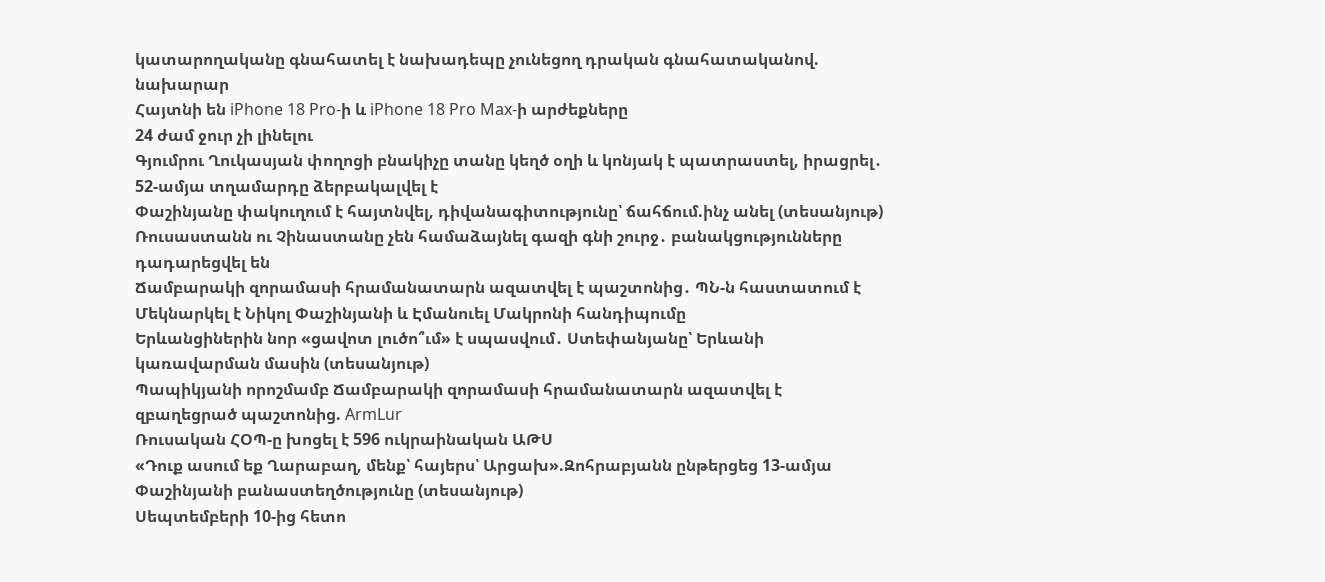կատարողականը գնահատել է նախադեպը չունեցող դրական գնահատականով. նախարար
Հայտնի են iPhone 18 Pro-ի և iPhone 18 Pro Max-ի արժեքները
24 ժամ ջուր չի լինելու
Գյումրու Ղուկասյան փողոցի բնակիչը տանը կեղծ օղի և կոնյակ է պատրաստել, իրացրել․ 52-ամյա տղամարդը ձերբակալվել է
Փաշինյանը փակուղում է հայտնվել, դիվանագիտությունը՝ ճահճում.ինչ անել (տեսանյութ)
Ռուսաստանն ու Չինաստանը չեն համաձայնել գազի գնի շուրջ․ բանակցությունները դադարեցվել են
Ճամբարակի զորամասի հրամանատարն ազատվել է պաշտոնից․ ՊՆ-ն հաստատում է
Մեկնարկել է Նիկոլ Փաշինյանի և Էմանուել Մակրոնի հանդիպումը
Երևանցիներին նոր «ցավոտ լուծո՞ւմ» է սպասվում․ Ստեփանյանը՝ Երևանի կառավարման մասին (տեսանյութ)
Պապիկյանի որոշմամբ Ճամբարակի զորամասի հրամանատարն ազատվել է զբաղեցրած պաշտոնից. ArmLur
Ռուսական ՀՕՊ-ը խոցել է 596 ուկրաինական ԱԹՍ
«Դուք ասում եք Ղարաբաղ, մենք՝ հայերս՝ Արցախ».Զոհրաբյանն ընթերցեց 13-ամյա Փաշինյանի բանաստեղծությունը (տեսանյութ)
Սեպտեմբերի 10-ից հետո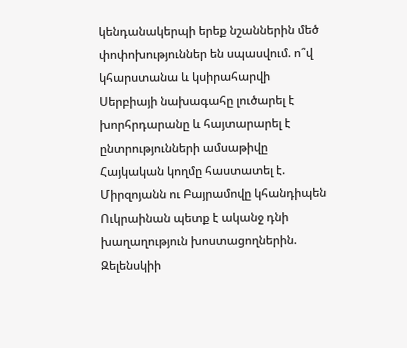կենդանակերպի երեք նշաններին մեծ փոփոխություններ են սպասվում. ո՞վ կհարստանա և կսիրահարվի
Սերբիայի նախագահը լուծարել է խորհրդարանը և հայտարարել է ընտրությունների ամսաթիվը
Հայկական կողմը հաստատել է. Միրզոյանն ու Բայրամովը կհանդիպեն
Ուկրաինան պետք է ականջ դնի խաղաղություն խոստացողներին. Զելենսկիի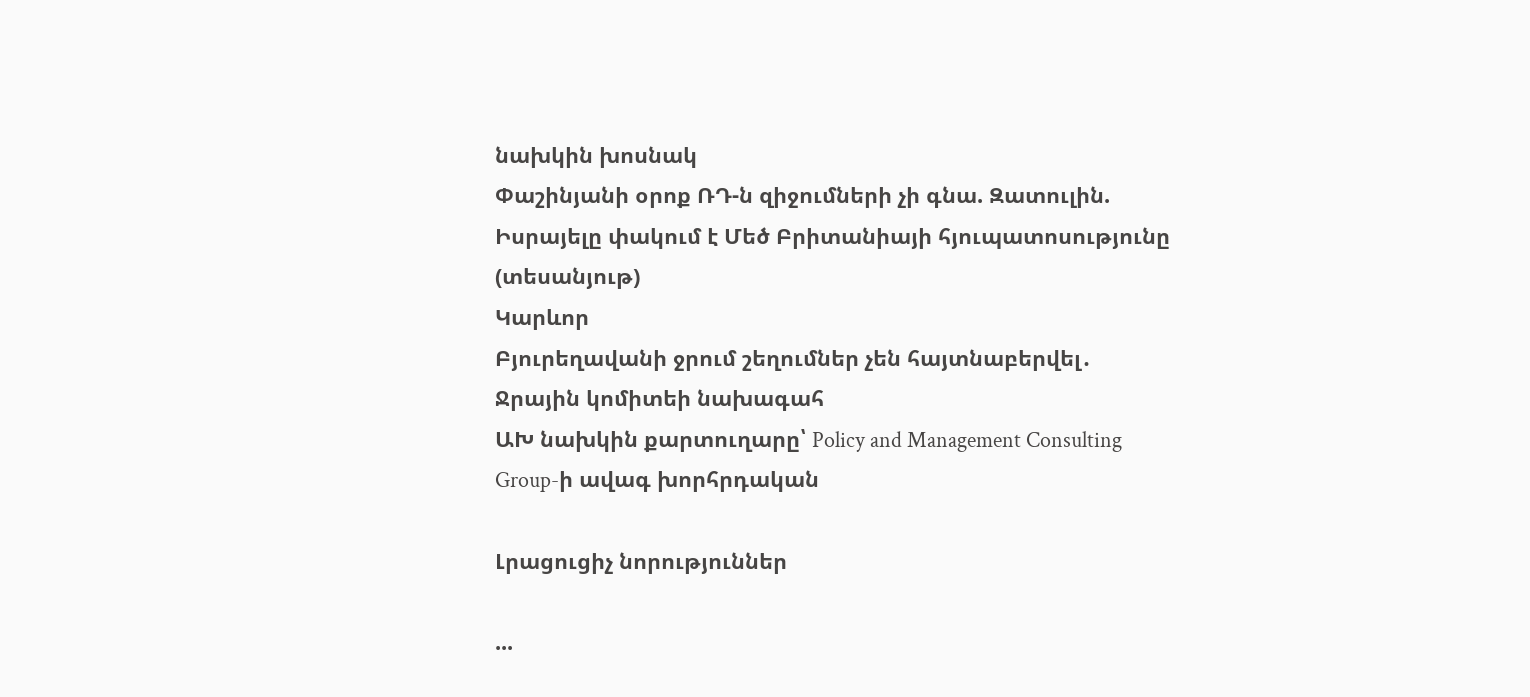նախկին խոսնակ
Փաշինյանի օրոք ՌԴ-ն զիջումների չի գնա. Զատուլին. Իսրայելը փակում է Մեծ Բրիտանիայի հյուպատոսությունը (տեսանյութ)
Կարևոր
Բյուրեղավանի ջրում շեղումներ չեն հայտնաբերվել․ Ջրային կոմիտեի նախագահ
ԱԽ նախկին քարտուղարը՝ Policy and Management Consulting Group-ի ավագ խորհրդական

Լրացուցիչ նորություններ

...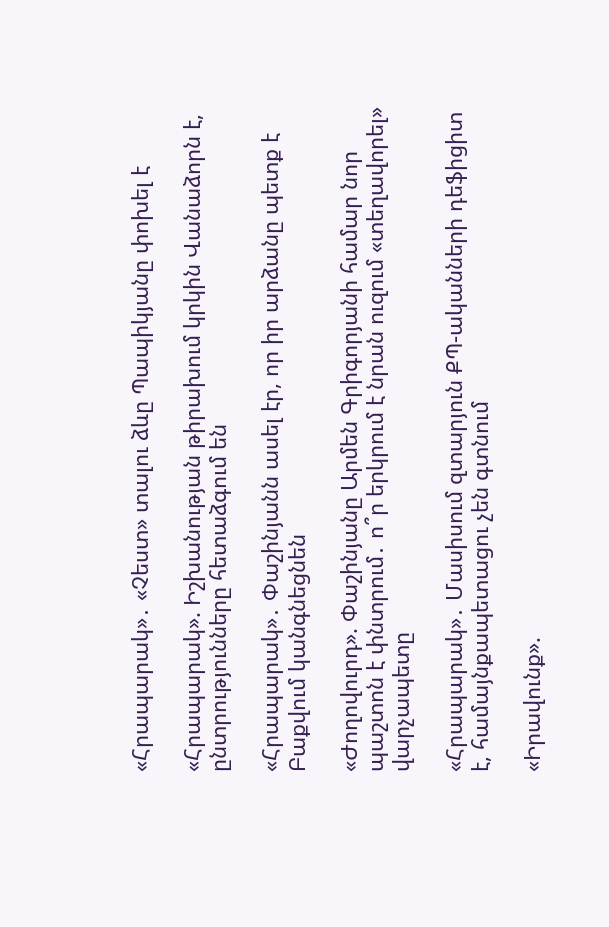«Հրապարակ»․ «Չեստ» տալու ձևը Պապիկյանը փոխել է

«Հրապարակ». Իշխանության թիրախում կրկին Վանաձորն է,  ընտրությունները հետաձգում են

«Հրապարակ»․ Փաշինյանն ասել էր, որ իր արձանը պետք է Բաքվում կանգնեցնեն

«Ժողովուրդ». Փաշինյանը Արմեն Գրիգորյանի համար նոր պաշտոն է փնտրում․ ո՞ր երկրում է նրան ուզում «տեղավորել» վարչապետը

«Հրապարակ»․ Մասիսում զտարյուն ՔՊ-ականների դեֆիցիտ է, համայնքապետացու չեն գտնում

«Իրավունք».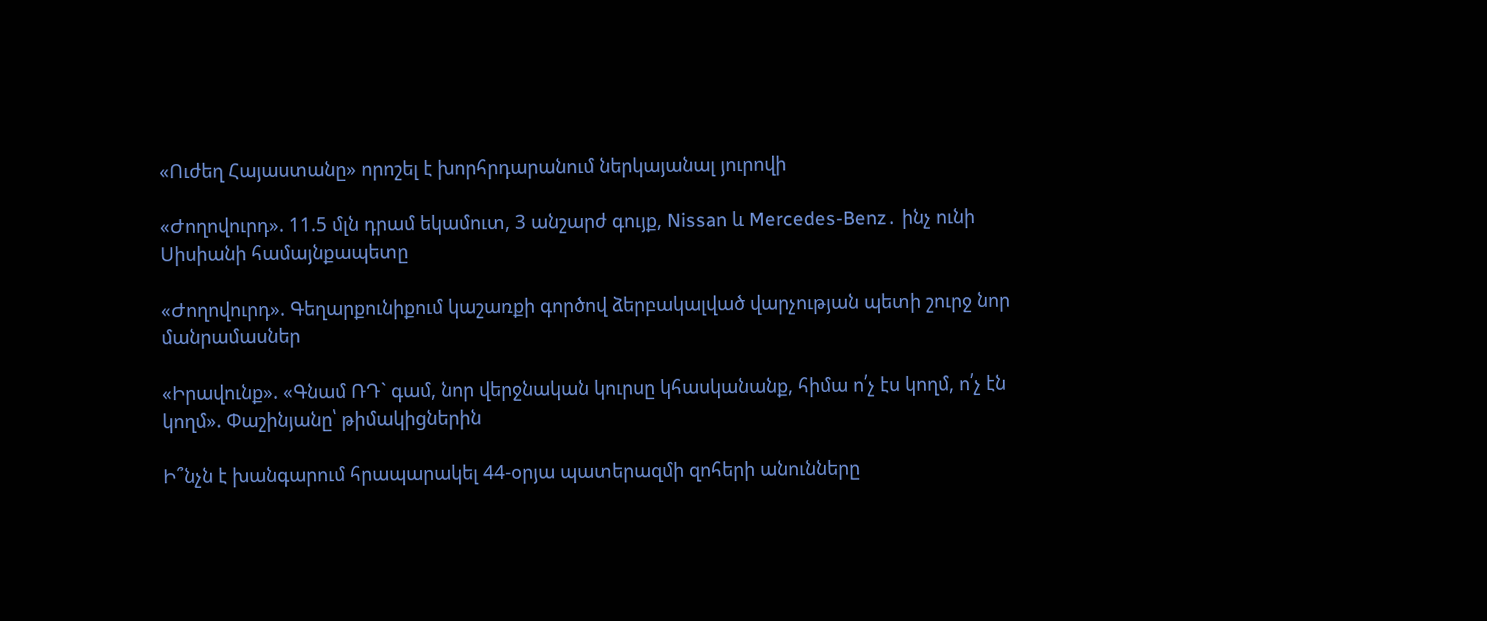«Ուժեղ Հայաստանը» որոշել է խորհրդարանում ներկայանալ յուրովի

«Ժողովուրդ». 11.5 մլն դրամ եկամուտ, 3 անշարժ գույք, Nissan և Mercedes-Benz․ ինչ ունի Սիսիանի համայնքապետը

«Ժողովուրդ». Գեղարքունիքում կաշառքի գործով ձերբակալված վարչության պետի շուրջ նոր մանրամասներ

«Իրավունք». «Գնամ ՌԴ` գամ, նոր վերջնական կուրսը կհասկանանք, հիմա ո՛չ էս կողմ, ո՛չ էն կողմ». Փաշինյանը՝ թիմակիցներին

Ի՞նչն է խանգարում հրապարակել 44-օրյա պատերազմի զոհերի անունները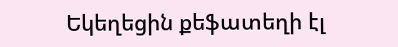Եկեղեցին քեֆատեղի էլ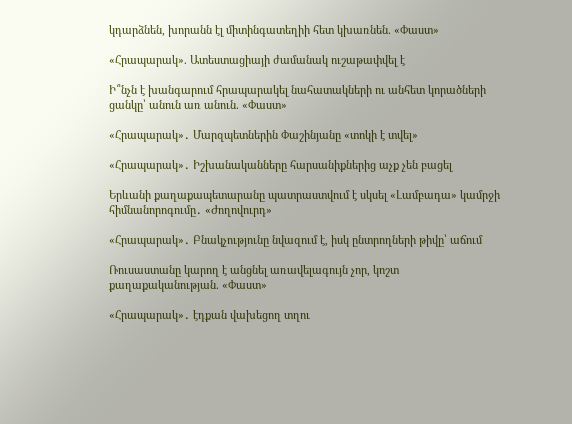կդարձնեն, խորանն էլ միտինգատեղիի հետ կխառնեն. «Փաստ»

«Հրապարակ». Ատեստացիայի ժամանակ ուշաթափվել է

Ի՞նչն է խանգարում հրապարակել նահատակների ու անհետ կորածների ցանկը՝ անուն առ անուն. «Փաստ»

«Հրապարակ»․ Մարզպետներին Փաշինյանը «տոկի է տվել»

«Հրապարակ»․ Իշխանականները հարսանիքներից աչք չեն բացել

Երևանի քաղաքապետարանը պատրաստվում է սկսել «Լամբադա» կամրջի հիմնանորոգումը․ «Ժողովուրդ»

«Հրապարակ»․ Բնակչությունը նվազում է, իսկ ընտրողների թիվը՝ աճում

Ռուսաստանը կարող է անցնել առավելագույն չոր, կոշտ քաղաքականության. «Փաստ»

«Հրապարակ»․ էդքան վախեցող տղու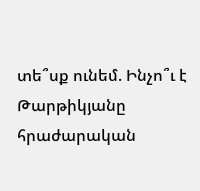տե՞սք ունեմ. Ինչո՞ւ է Թարթիկյանը հրաժարական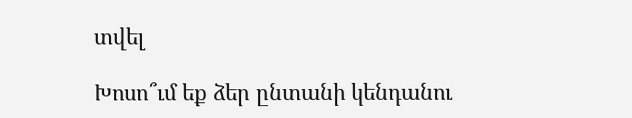տվել

Խոսո՞ւմ եք ձեր ընտանի կենդանու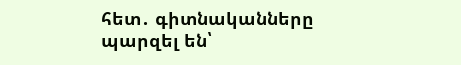հետ․ գիտնականները պարզել են՝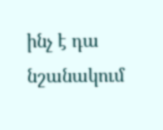ինչ է դա նշանակում